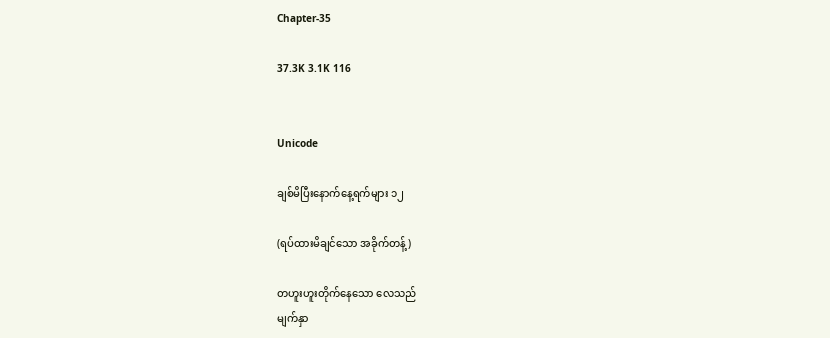Chapter-35

37.3K 3.1K 116


Unicode

ချစ်မိပြီးနောက်နေ့ရက်များ ၁၂

(ရပ်ထားမိချင်သော အခိုက်တန့်)

တဟူးဟူးတိုက်နေသော ‌လေသည်
မျက်နှာ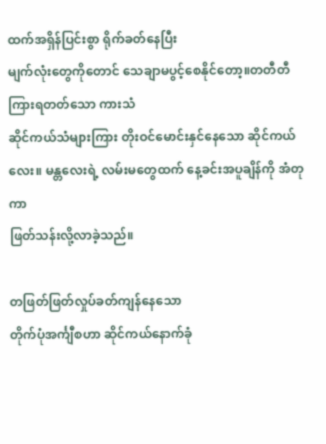ထက်အရှိန်ပြင်းစွာ ရိုက်ခတ်နေပြီး
မျက်လုံးတွေကိုတောင် သေချာမပွင့်စေနိုင်တော့။တတီတီ ကြားရတတ်သော ကားသံ
ဆိုင်ကယ်သံများကြား တိုးဝင်မောင်းနှင်နေသော ဆိုင်ကယ်လေး။ မန္တလေးရဲ့ လမ်းမတွေထက် နေ့ခင်းအပူချိန်ကို အံတုကာ
ဖြတ်သန်းလို့လာခဲ့သည်။

တဖြတ်ဖြတ်လှုပ်ခတ်ကျန်နေသော
တိုက်ပုံအင်္ကျီစဟာ ဆိုင်ကယ်နောက်ခုံ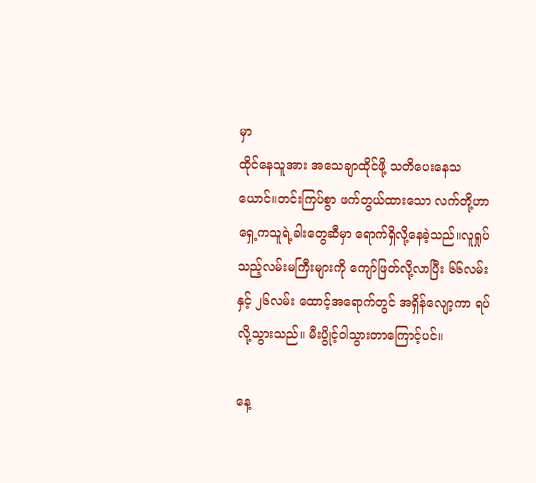မှာ
ထိုင်နေသူအား အသေချာထိုင်ဖို့ သတိပေးနေသယောင်။တင်းကြပ်စွာ ဖက်တွယ်ထားသော လက်တို့ဟာ ရှေ့ကသူရဲ့ခါးတွေဆီမှာ ရောက်ရှိလို့နေခဲ့သည်။လူရှုပ်သည့်လမ်းမကြီးများကို ကျော်ဖြတ်လို့လာပြီး ၆၆လမ်းနှင့် ၂၆လမ်း ထောင့်အရောက်တွင် အရှိန်လျော့ကာ ရပ်လို့သွားသည်။ မီးပွိုင့်ဝါသွားတာကြောင့်ပင်။

နေ့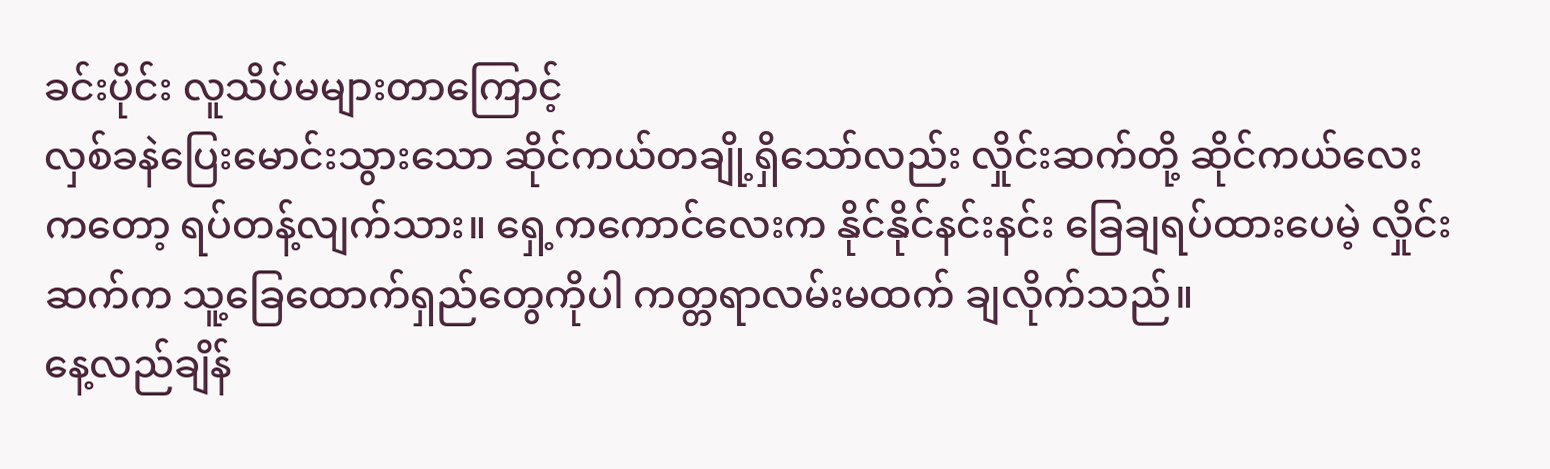ခင်းပိုင်း လူသိပ်မများတာကြောင့်
လှစ်ခနဲပြေးမောင်းသွားသော ဆိုင်ကယ်တချို့ရှိသော်လည်း လှိုင်းဆက်တို့ ဆိုင်ကယ်လေးကတော့ ရပ်တန့်လျက်သား။‌ ရှေ့ကကောင်လေးက နိုင်နိုင်နင်းနင်း ခြေချရပ်ထားပေမဲ့ လှိုင်းဆက်က သူ့ခြေထောက်ရှည်တွေကိုပါ ကတ္တရာလမ်းမထက် ချလိုက်သည်။
နေ့လည်ချိန်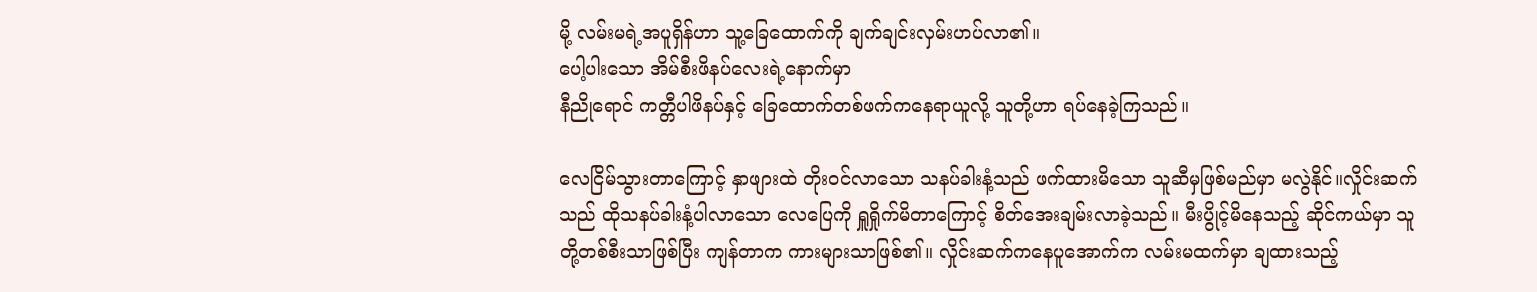မို့ လမ်းမရဲ့အပူရှိန်ဟာ သူ့ခြေထောက်ကို ချက်ချင်းလှမ်းဟပ်လာ၏။
ပေါ့ပါးသော အိမ်စီးဖိနပ်လေးရဲ့နောက်မှာ
နီညိုရောင် ကတ္တီပါဖိနပ်နှင့် ခြေထောက်တစ်ဖက်ကနေရာယူလို့ သူတို့ဟာ ရပ်နေခဲ့ကြသည်။

လေငြိမ်သွားတာကြောင့် နှာဖျားထဲ တိုးဝင်လာသော သနပ်ခါးနံ့သည် ဖက်ထားမိသော သူဆီမှဖြစ်မည်မှာ မလွဲနိုင်။လှိုင်းဆက်သည် ထိုသနပ်ခါးနံ့ပါလာသော လေပြေကို ရှူရှိုက်မိတာကြောင့် စိတ်အေးချမ်းလာခဲ့သည်။ မီးပွိုင့်မိနေသည့် ဆိုင်ကယ်မှာ သူတို့တစ်စီးသာဖြစ်ပြီး ကျန်တာက ကားများသာဖြစ်၏။ လှိုင်းဆက်ကနေပူအောက်က လမ်းမထက်မှာ ချထားသည့်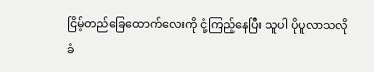ငြိမ့်တည်ခြေထောက်လေးကို ငုံ့ကြည့်‌နေပြီး သူပါ ပိုပူလာသလို ခံ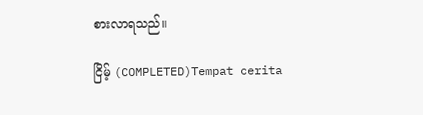စားလာရသည်။

ငြိမ့် (COMPLETED)Tempat cerita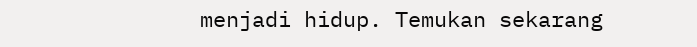menjadi hidup. Temukan sekarang